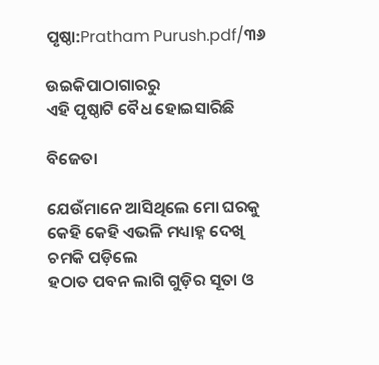ପୃଷ୍ଠା:Pratham Purush.pdf/୩୬

ଉଇକିପାଠାଗାର‌ରୁ
ଏହି ପୃଷ୍ଠାଟି ବୈଧ ହୋଇସାରିଛି

ବିଜେତା

ଯେଉଁମାନେ ଆସିଥିଲେ ମୋ ଘରକୁ
କେହି କେହି ଏଭଳି ମଧ୍ୟାହ୍ନ ଦେଖି
ଚମକି ପଡ଼ିଲେ
ହଠାତ ପବନ ଲାଗି ଗୁଡ଼ିର ସୂତା ଓ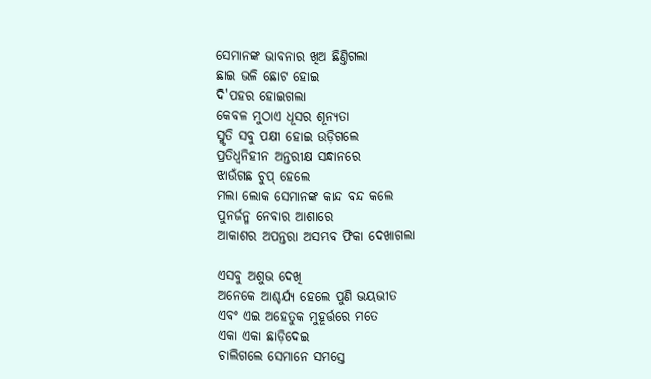ସେମାନଙ୍କ ଭାବନାର ଖିଅ ଛିଣ୍ତିଗଲା
ଛାଇ ଭଳି ଛୋଟ ହୋଇ
ଦି'ପ‌ହର ହୋଇଗଲା
କେବଳ ମୁଠାଏ ଧୂସର ଶୂନ୍ୟତା
ସ୍ମୃତି ସବୁ ପକ୍ଷୀ ହୋଇ ଉଡ଼ିଗଲେ
ପ୍ରତିଧ୍ୱନିହୀନ ଅନ୍ତରୀକ୍ଷ ସନ୍ଧାନରେ
ଝାଉଁଗଛ ଚୁପ୍ ହେଲେ
ମଲା ଲୋକ ସେମାନଙ୍କ କାନ୍ଦ ବନ୍ଦ କଲେ
ପୁନ‌ର୍ଜନ୍ମ ନେବାର ଆଶାରେ
ଆକାଶର ଅପନ୍ତରା ଅସମ୍ଭବ ଫିକା ଦେଖାଗଲା

ଏସବୁ ଅଶୁଭ ଦେଖି
ଅନେକେ ଆଶ୍ଚର୍ଯ୍ୟ ହେଲେ ପୁଣି ଭୟଭୀତ
ଏବଂ ଏଇ ଅହେତୁକ ମୁହୂର୍ତ୍ତରେ ମତେ
ଏକା ଏକା ଛାଡ଼ିଦେଇ
ଚାଲିଗଲେ ସେମାନେ ସମସ୍ତେ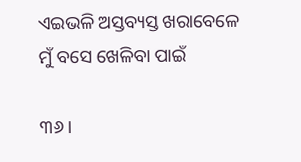ଏଇଭଳି ଅସ୍ତବ୍ୟସ୍ତ ଖରାବେଳେ
ମୁଁ ବସେ ଖେଳିବା ପାଇଁ

୩୬ ।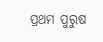ପ୍ରଥମ ପୁରୁଷ